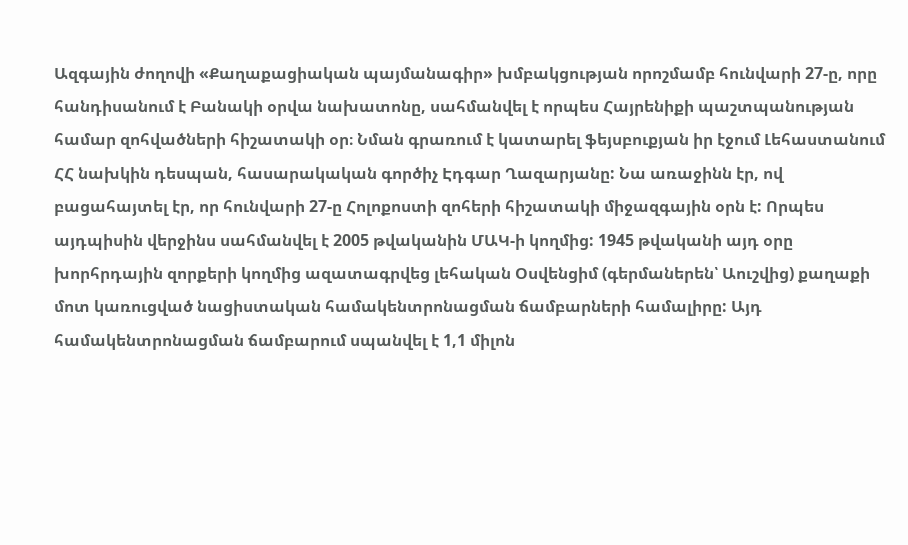Ազգային ժողովի «Քաղաքացիական պայմանագիր» խմբակցության որոշմամբ հունվարի 27-ը, որը հանդիսանում է Բանակի օրվա նախատոնը, սահմանվել է որպես Հայրենիքի պաշտպանության համար զոհվածների հիշատակի օր։ Նման գրառում է կատարել ֆեյսբուքյան իր էջում Լեհաստանում ՀՀ նախկին դեսպան, հասարակական գործիչ Էդգար Ղազարյանը: Նա առաջինն էր, ով բացահայտել էր, որ հունվարի 27-ը Հոլոքոստի զոհերի հիշատակի միջազգային օրն է: Որպես այդպիսին վերջինս սահմանվել է 2005 թվականին ՄԱԿ-ի կողմից: 1945 թվականի այդ օրը խորհրդային զորքերի կողմից ազատագրվեց լեհական Օսվենցիմ (գերմաներեն՝ Աուշվից) քաղաքի մոտ կառուցված նացիստական համակենտրոնացման ճամբարների համալիրը: Այդ համակենտրոնացման ճամբարում սպանվել է 1,1 միլոն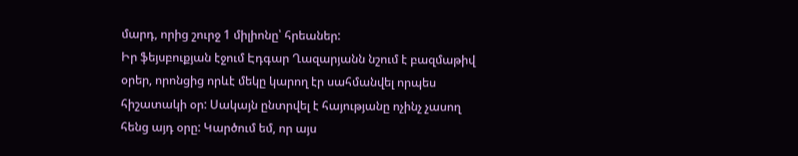մարդ, որից շուրջ 1 միլիոնը՝ հրեաներ:
Իր ֆեյսբուքյան էջում Էդգար Ղազարյանն նշում է բազմաթիվ օրեր, որոնցից որևէ մեկը կարող էր սահմանվել որպես հիշատակի օր: Սակայն ընտրվել է հայությանը ոչինչ չասող հենց այդ օրը: Կարծում եմ, որ այս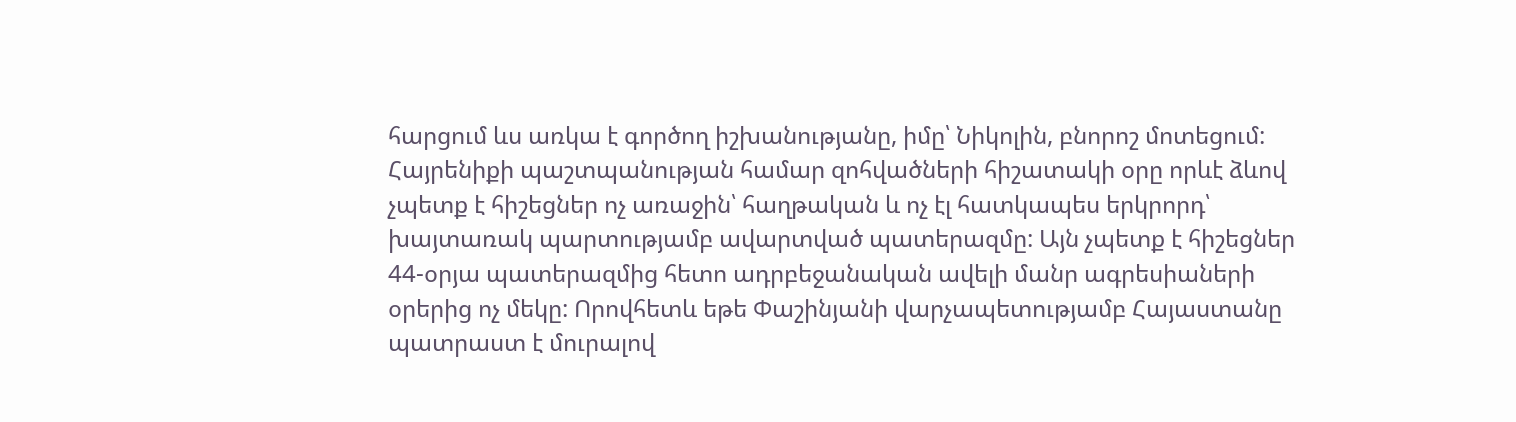հարցում ևս առկա է գործող իշխանությանը, իմը՝ Նիկոլին, բնորոշ մոտեցում: Հայրենիքի պաշտպանության համար զոհվածների հիշատակի օրը որևէ ձևով չպետք է հիշեցներ ոչ առաջին՝ հաղթական և ոչ էլ հատկապես երկրորդ՝ խայտառակ պարտությամբ ավարտված պատերազմը: Այն չպետք է հիշեցներ 44-օրյա պատերազմից հետո ադրբեջանական ավելի մանր ագրեսիաների օրերից ոչ մեկը: Որովհետև եթե Փաշինյանի վարչապետությամբ Հայաստանը պատրաստ է մուրալով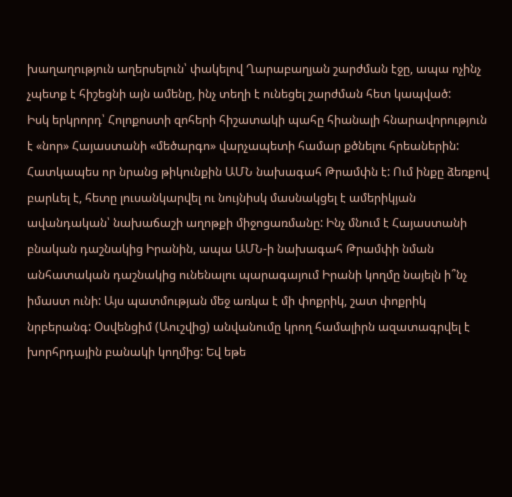խաղաղություն աղերսելուն՝ փակելով Ղարաբաղյան շարժման էջը, ապա ոչինչ չպետք է հիշեցնի այն ամենը, ինչ տեղի է ունեցել շարժման հետ կապված:
Իսկ երկրորդ՝ Հոլոքոստի զոհերի հիշատակի պահը հիանալի հնարավորություն է «նոր» Հայաստանի «մեծարգո» վարչապետի համար քծնելու հրեաներին: Հատկապես որ նրանց թիկունքին ԱՄՆ նախագահ Թրամփն է: Ում ինքը ձեռքով բարևել է, հետը լուսանկարվել ու նույնիսկ մասնակցել է ամերիկյան ավանդական՝ նախաճաշի աղոթքի միջոցառմանը: Ինչ մնում է Հայաստանի բնական դաշնակից Իրանին, ապա ԱՄՆ-ի նախագահ Թրամփի նման անհատական դաշնակից ունենալու պարագայում Իրանի կողմը նայելն ի՞նչ իմաստ ունի: Այս պատմության մեջ առկա է մի փոքրիկ, շատ փոքրիկ նրբերանգ: Օսվենցիմ (Աուշվից) անվանումը կրող համալիրն ազատագրվել է խորհրդային բանակի կողմից: Եվ եթե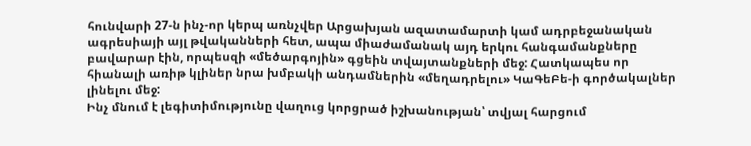հունվարի 27-ն ինչ-որ կերպ առնչվեր Արցախյան ազատամարտի կամ ադրբեջանական ագրեսիայի այլ թվականների հետ, ապա միաժամանակ այդ երկու հանգամանքները բավարար էին, որպեսզի «մեծարգոյին» գցեին տվայտանքների մեջ: Հատկապես որ հիանալի առիթ կլիներ նրա խմբակի անդամներին «մեղադրելու» ԿաԳեԲե-ի գործակալներ լինելու մեջ:
Ինչ մնում է լեգիտիմությունը վաղուց կորցրած իշխանության՝ տվյալ հարցում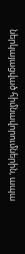ներկայացված հիմնավորումներին, ապա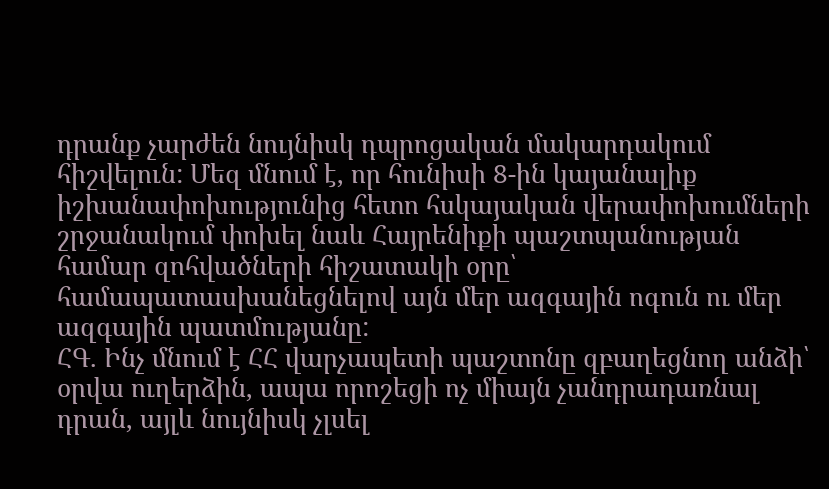դրանք չարժեն նույնիսկ դպրոցական մակարդակում հիշվելուն: Մեզ մնում է, որ հունիսի 8-ին կայանալիք իշխանափոխությունից հետո հսկայական վերափոխումների շրջանակում փոխել նաև Հայրենիքի պաշտպանության համար զոհվածների հիշատակի օրը՝ համապատասխանեցնելով այն մեր ազգային ոգուն ու մեր ազգային պատմությանը:
ՀԳ. Ինչ մնում է ՀՀ վարչապետի պաշտոնը զբաղեցնող անձի՝ օրվա ուղերձին, ապա որոշեցի ոչ միայն չանդրադառնալ դրան, այլև նույնիսկ չլսել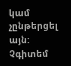կամ չընթերցել այն: Չգիտեմ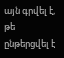այն գրվել է, թե ընթերցվել է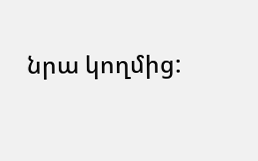նրա կողմից: